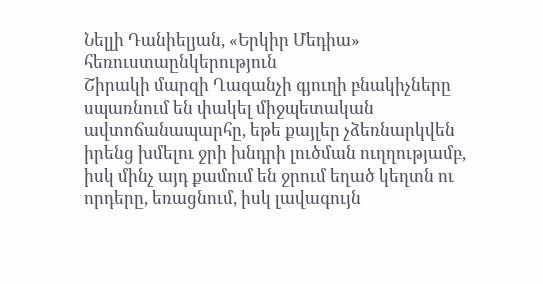Նելլի Դանիելյան, «Երկիր Մեդիա» հեռուստաընկերություն
Շիրակի մարզի Ղազանչի գյուղի բնակիչները սպառնում են փակել միջպետական ավտոճանապարհը, եթե քայլեր չձեռնարկվեն իրենց խմելու ջրի խնդրի լուծման ուղղությամբ, իսկ մինչ այդ քամում են ջրում եղած կեղտն ու որդերը, եռացնում, իսկ լավագույն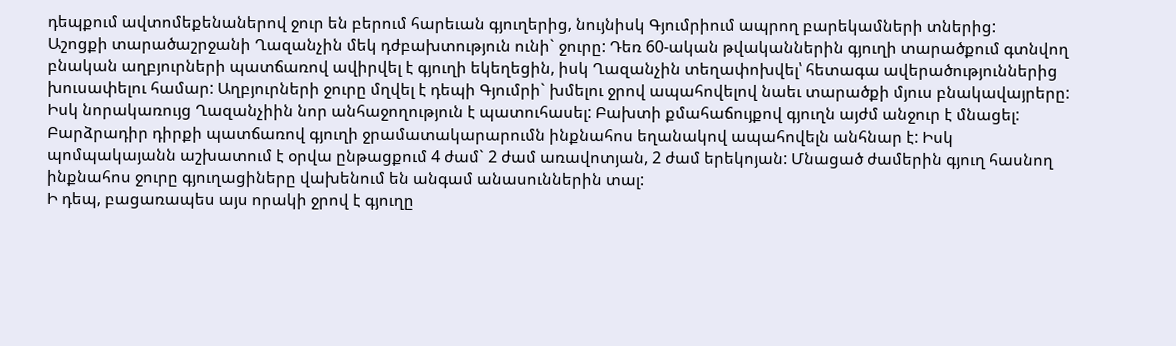դեպքում ավտոմեքենաներով ջուր են բերում հարեւան գյուղերից, նույնիսկ Գյումրիում ապրող բարեկամների տներից:
Աշոցքի տարածաշրջանի Ղազանչին մեկ դժբախտություն ունի` ջուրը: Դեռ 60-ական թվականներին գյուղի տարածքում գտնվող բնական աղբյուրների պատճառով ավիրվել է գյուղի եկեղեցին, իսկ Ղազանչին տեղափոխվել՝ հետագա ավերածություններից խուսափելու համար: Աղբյուրների ջուրը մղվել է դեպի Գյումրի` խմելու ջրով ապահովելով նաեւ տարածքի մյուս բնակավայրերը: Իսկ նորակառույց Ղազանչիին նոր անհաջողություն է պատուհասել: Բախտի քմահաճույքով գյուղն այժմ անջուր է մնացել: Բարձրադիր դիրքի պատճառով գյուղի ջրամատակարարումն ինքնահոս եղանակով ապահովելն անհնար է: Իսկ պոմպակայանն աշխատում է օրվա ընթացքում 4 ժամ` 2 ժամ առավոտյան, 2 ժամ երեկոյան: Մնացած ժամերին գյուղ հասնող ինքնահոս ջուրը գյուղացիները վախենում են անգամ անասուններին տալ:
Ի դեպ, բացառապես այս որակի ջրով է գյուղը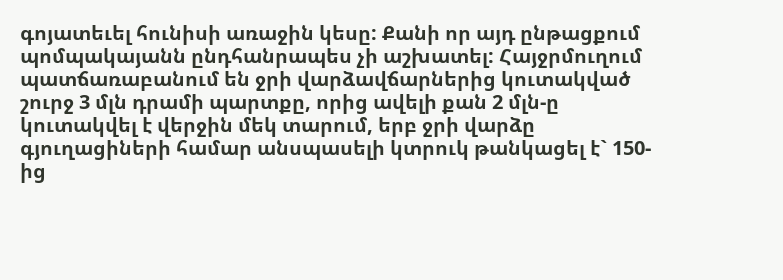գոյատեւել հունիսի առաջին կեսը: Քանի որ այդ ընթացքում պոմպակայանն ընդհանրապես չի աշխատել: Հայջրմուղում պատճառաբանում են ջրի վարձավճարներից կուտակված շուրջ 3 մլն դրամի պարտքը, որից ավելի քան 2 մլն-ը կուտակվել է վերջին մեկ տարում, երբ ջրի վարձը գյուղացիների համար անսպասելի կտրուկ թանկացել է` 150-ից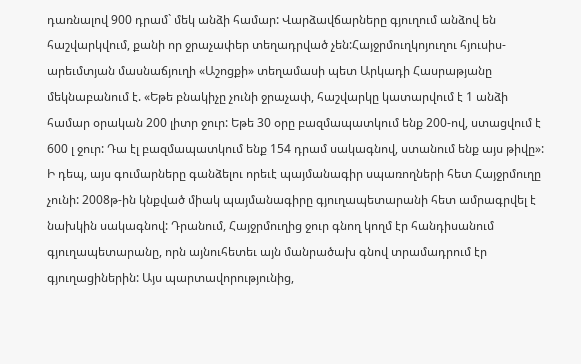դառնալով 900 դրամ` մեկ անձի համար: Վարձավճարները գյուղում անձով են հաշվարկվում, քանի որ ջրաչափեր տեղադրված չեն:Հայջրմուղկոյուղու հյուսիս-արեւմտյան մասնաճյուղի «Աշոցքի» տեղամասի պետ Արկադի Հասրաթյանը մեկնաբանում է. «Եթե բնակիչը չունի ջրաչափ, հաշվարկը կատարվում է 1 անձի համար օրական 200 լիտր ջուր: Եթե 30 օրը բազմապատկում ենք 200-ով, ստացվում է 600 լ ջուր: Դա էլ բազմապատկում ենք 154 դրամ սակագնով, ստանում ենք այս թիվը»:
Ի դեպ, այս գումարները գանձելու որեւէ պայմանագիր սպառողների հետ Հայջրմուղը չունի: 2008թ-ին կնքված միակ պայմանագիրը գյուղապետարանի հետ ամրագրվել է նախկին սակագնով: Դրանում, Հայջրմուղից ջուր գնող կողմ էր հանդիսանում գյուղապետարանը, որն այնուհետեւ այն մանրածախ գնով տրամադրում էր գյուղացիներին: Այս պարտավորությունից,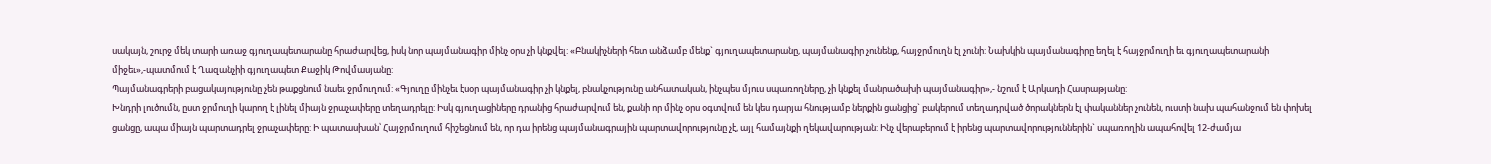սակայն, շուրջ մեկ տարի առաջ գյուղապետարանը հրաժարվեց, իսկ նոր պայմանագիր մինչ օրս չի կնքվել: «Բնակիչների հետ անձամբ մենք` գյուղապետարանը, պայմանագիր չունենք, հայջրմուղն էլ չունի: Նախկին պայմանագիրը եղել է հայջրմուղի եւ գյուղապետարանի միջեւ»,-պատմում է Ղազանչիի գյուղապետ Քաջիկ Թովմասյանը:
Պայմանագրերի բացակայությունը չեն թաքցնում նաեւ ջրմուղում: «Գյուղը մինչեւ էսօր պայմանագիր չի կնքել, բնակչությունը անհատական, ինչպես մյուս սպառողները, չի կնքել մանրածախի պայմանագիր»,- նշում է Արկադի Հասրաթյանը:
Խնդրի լուծումն, ըստ ջրմուղի կարող է լինել միայն ջրաչափերը տեղադրելը: Իսկ գյուղացիները դրանից հրաժարվում են, քանի որ մինչ օրս օգտվում են կես դարյա հնությամբ ներքին ցանցից` բակերում տեղադրված ծորակներն էլ փականներ չունեն, ուստի նախ պահանջում են փոխել ցանցը, ապա միայն պարտադրել ջրաչափերը: Ի պատասխան՝ Հայջրմուղում հիշեցնում են, որ դա իրենց պայմանագրային պարտավորությունը չէ, այլ համայնքի ղեկավարության: Ինչ վերաբերում է իրենց պարտավորություններին` սպառողին ապահովել 12-ժամյա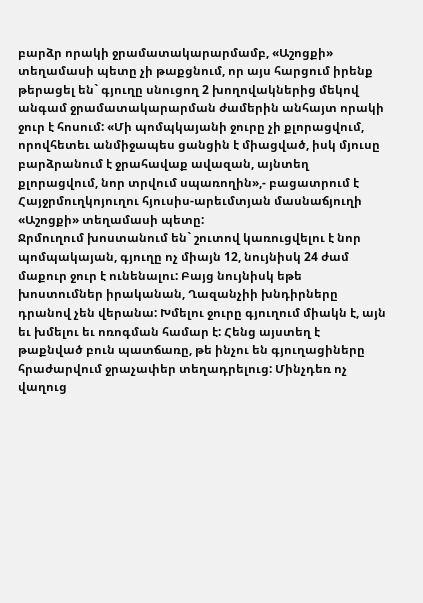բարձր որակի ջրամատակարարմամբ, «Աշոցքի» տեղամասի պետը չի թաքցնում, որ այս հարցում իրենք թերացել են` գյուղը սնուցող 2 խողովակներից մեկով անգամ ջրամատակարարման ժամերին անհայտ որակի ջուր է հոսում: «Մի պոմպկայանի ջուրը չի քլորացվում, որովհետեւ անմիջապես ցանցին է միացված, իսկ մյուսը բարձրանում է ջրահավաք ավազան, այնտեղ քլորացվում, նոր տրվում սպառողին»,- բացատրում է Հայջրմուղկոյուղու հյուսիս-արեւմտյան մասնաճյուղի «Աշոցքի» տեղամասի պետը:
Ջրմուղում խոստանում են` շուտով կառուցվելու է նոր պոմպակայան, գյուղը ոչ միայն 12, նույնիսկ 24 ժամ մաքուր ջուր է ունենալու: Բայց նույնիսկ եթե խոստումներ իրականան, Ղազանչիի խնդիրները դրանով չեն վերանա: Խմելու ջուրը գյուղում միակն է, այն եւ խմելու եւ ոռոգման համար է: Հենց այստեղ է թաքնված բուն պատճառը, թե ինչու են գյուղացիները հրաժարվում ջրաչափեր տեղադրելուց: Մինչդեռ ոչ վաղուց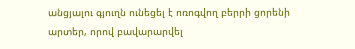անցյալու գյուղն ունեցել է ոռոգվող բերրի ցորենի արտեր, որով բավարարվել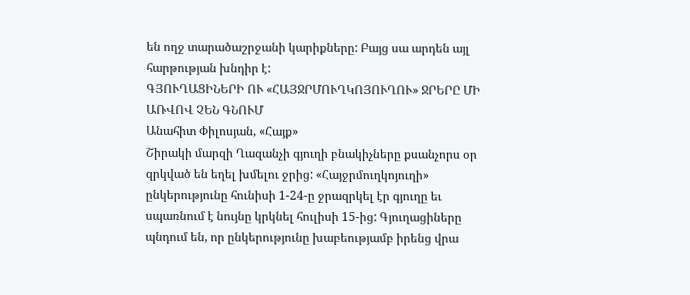են ողջ տարածաշրջանի կարիքները: Բայց սա արդեն այլ հարթության խնդիր է:
ԳՅՈՒՂԱՑԻՆԵՐԻ ՈՒ «ՀԱՅՋՐՄՈՒՂԿՈՅՈՒՂՈՒ» ՋՐԵՐԸ ՄԻ ԱՌՎՈՎ ՉԵՆ ԳՆՈՒՄ
Անահիտ Փիլոսյան, «Հայք»
Շիրակի մարզի Ղազանչի գյուղի բնակիչները քսանչորս օր զրկված են եղել խմելու ջրից: «Հայջրմուղկոյուղի» ընկերությունը հունիսի 1-24-ը ջրազրկել էր գյուղը եւ սպառնում է նույնը կրկնել հուլիսի 15-ից: Գյուղացիները պնդում են, որ ընկերությունը խաբեությամբ իրենց վրա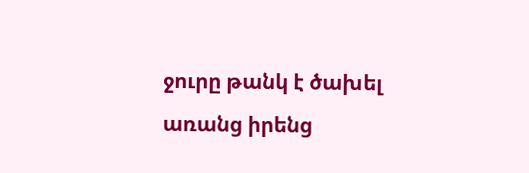ջուրը թանկ է ծախել առանց իրենց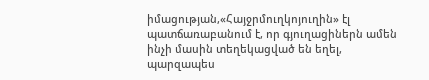իմացության,«Հայջրմուղկոյուղին» էլ պատճառաբանում է, որ գյուղացիներն ամեն ինչի մասին տեղեկացված են եղել, պարզապես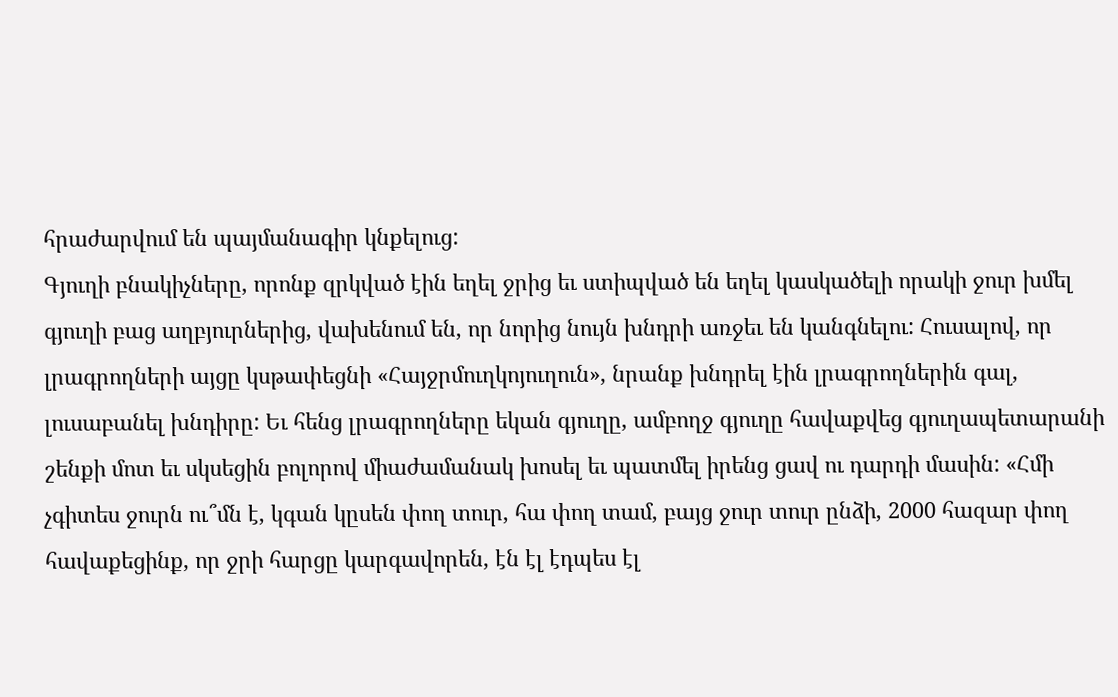հրաժարվում են պայմանագիր կնքելուց:
Գյուղի բնակիչները, որոնք զրկված էին եղել ջրից եւ ստիպված են եղել կասկածելի որակի ջուր խմել գյուղի բաց աղբյուրներից, վախենում են, որ նորից նույն խնդրի առջեւ են կանգնելու: Հուսալով, որ լրագրողների այցը կսթափեցնի «Հայջրմուղկոյուղուն», նրանք խնդրել էին լրագրողներին գալ, լուսաբանել խնդիրը: Եւ հենց լրագրողները եկան գյուղը, ամբողջ գյուղը հավաքվեց գյուղապետարանի շենքի մոտ եւ սկսեցին բոլորով միաժամանակ խոսել եւ պատմել իրենց ցավ ու դարդի մասին: «Հմի չգիտես ջուրն ու՞մն է, կգան կըսեն փող տուր, հա փող տամ, բայց ջուր տուր ընձի, 2000 հազար փող հավաքեցինք, որ ջրի հարցը կարգավորեն, էն էլ էդպես էլ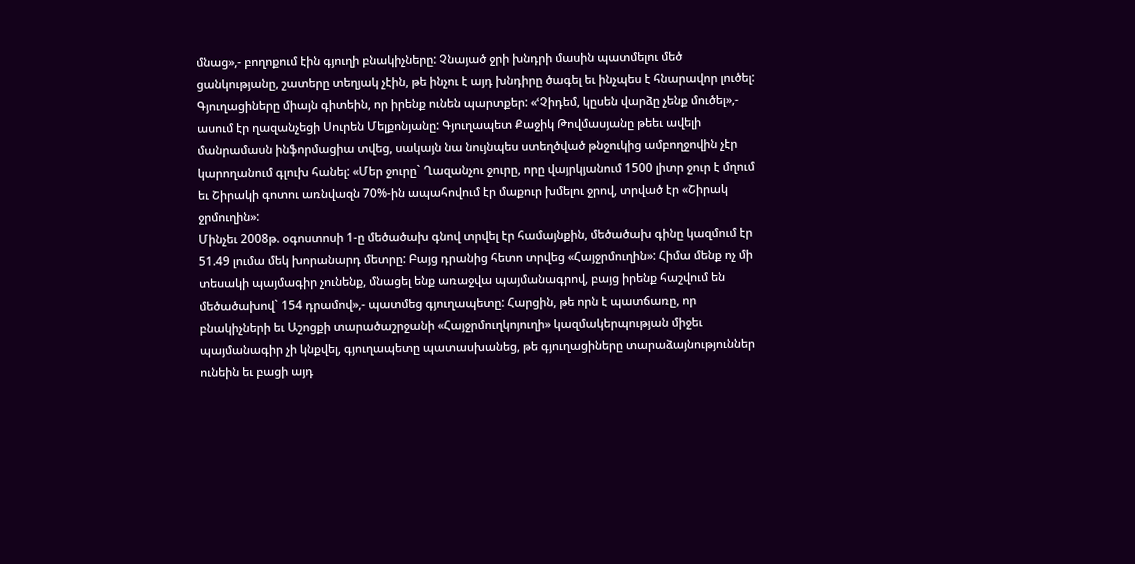մնաց»,- բողոքում էին գյուղի բնակիչները: Չնայած ջրի խնդրի մասին պատմելու մեծ ցանկությանը, շատերը տեղյակ չէին, թե ինչու է այդ խնդիրը ծագել եւ ինչպես է հնարավոր լուծել: Գյուղացիները միայն գիտեին, որ իրենք ունեն պարտքեր: «ՙՉիդեմ, կըսեն վարձը չենք մուծել»,- ասում էր ղազանչեցի Սուրեն Մելքոնյանը: Գյուղապետ Քաջիկ Թովմասյանը թեեւ ավելի մանրամասն ինֆորմացիա տվեց, սակայն նա նույնպես ստեղծված թնջուկից ամբողջովին չէր կարողանում գլուխ հանել: «Մեր ջուրը` Ղազանչու ջուրը, որը վայրկյանում 1500 լիտր ջուր է մղում եւ Շիրակի գոտու առնվազն 70%-ին ապահովում էր մաքուր խմելու ջրով, տրված էր «Շիրակ ջրմուղին»:
Մինչեւ 2008թ. օգոստոսի 1-ը մեծածախ գնով տրվել էր համայնքին, մեծածախ գինը կազմում էր 51.49 լումա մեկ խորանարդ մետրը: Բայց դրանից հետո տրվեց «Հայջրմուղին»: Հիմա մենք ոչ մի տեսակի պայմագիր չունենք, մնացել ենք առաջվա պայմանագրով, բայց իրենք հաշվում են մեծածախով` 154 դրամով»,- պատմեց գյուղապետը: Հարցին, թե որն է պատճառը, որ բնակիչների եւ Աշոցքի տարածաշրջանի «Հայջրմուղկոյուղի» կազմակերպության միջեւ պայմանագիր չի կնքվել, գյուղապետը պատասխանեց, թե գյուղացիները տարաձայնություններ ունեին եւ բացի այդ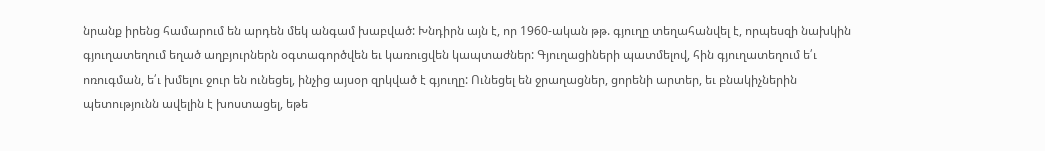նրանք իրենց համարում են արդեն մեկ անգամ խաբված: Խնդիրն այն է, որ 1960-ական թթ. գյուղը տեղահանվել է, որպեսզի նախկին գյուղատեղում եղած աղբյուրներն օգտագործվեն եւ կառուցվեն կապտաժներ: Գյուղացիների պատմելով, հին գյուղատեղում ե՛ւ ոռուգման, ե՛ւ խմելու ջուր են ունեցել, ինչից այսօր զրկված է գյուղը: Ունեցել են ջրաղացներ, ցորենի արտեր, եւ բնակիչներին պետությունն ավելին է խոստացել, եթե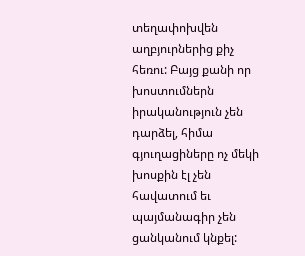տեղափոխվեն աղբյուրներից քիչ հեռու: Բայց քանի որ խոստումներն իրականություն չեն դարձել, հիմա գյուղացիները ոչ մեկի խոսքին էլ չեն հավատում եւ պայմանագիր չեն ցանկանում կնքել: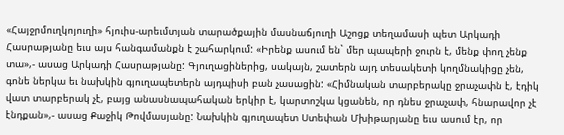«Հայջրմուղկոյուղի» հյուիս-արեւմտյան տարածքային մասնաճյուղի Աշոցք տեղամասի պետ Արկադի Հասրաթյանը եւս այս հանգամանքն է շահարկում: «Իրենք ասում են` մեր պապերի ջուրն է, մենք փող չենք տա»,- ասաց Արկադի Հասրաթյանը: Գյուղացիներից, սակայն, շատերն այդ տեսակետի կողմնակիցը չեն, գոնե ներկա եւ նախկին գյուղապետերն այդպիսի բան չասացին: «Հիմնական տարբերակը ջրաչափն է, էդիկ վատ տարբերակ չէ, բայց անասնապահական երկիր է, կարտոշկա կցանեն, որ դնես ջրաչափ, հնարավոր չէ էնդքան»,- ասաց Քաջիկ Թովմասյանը: Նախկին գյուղապետ Ստեփան Մխիթարյանը եւս ասում էր, որ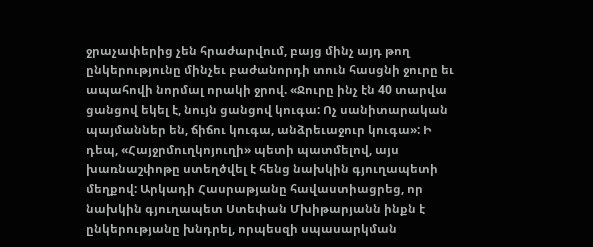ջրաչափերից չեն հրաժարվում, բայց մինչ այդ թող ընկերությունը մինչեւ բաժանորդի տուն հասցնի ջուրը եւ ապահովի նորմալ որակի ջրով. «Ջուրը ինչ էն 40 տարվա ցանցով եկել է, նույն ցանցով կուգա: Ոչ սանիտարական պայմաններ են, ճիճու կուգա, անձրեւաջուր կուգա»: Ի դեպ, «Հայջրմուղկոյուղի» պետի պատմելով, այս խառնաշփոթը ստեղծվել է հենց նախկին գյուղապետի մեղքով: Արկադի Հասրաթյանը հավաստիացրեց, որ նախկին գյուղապետ Ստեփան Մխիթարյանն ինքն է ընկերությանը խնդրել, որպեսզի սպասարկման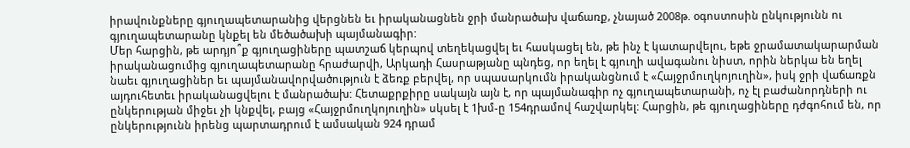իրավունքները գյուղապետարանից վերցնեն եւ իրականացնեն ջրի մանրածախ վաճառք, չնայած 2008թ. օգոստոսին ընկությունն ու գյուղապետարանը կնքել են մեծածախի պայմանագիր:
Մեր հարցին, թե արդյո՞ք գյուղացիները պատշաճ կերպով տեղեկացվել եւ հասկացել են, թե ինչ է կատարվելու, եթե ջրամատակարարման իրականացումից գյուղապետարանը հրաժարվի, Արկադի Հասրաթյանը պնդեց, որ եղել է գյուղի ավագանու նիստ, որին ներկա են եղել նաեւ գյուղացիներ եւ պայմանավորվածություն է ձեռք բերվել, որ սպասարկումն իրականցնում է «Հայջրմուղկոյուղին», իսկ ջրի վաճառքն այդուհետեւ իրականացվելու է մանրածախ: Հետաքրքիրը սակայն այն է, որ պայմանագիր ոչ գյուղապետարանի, ոչ էլ բաժանորդների ու ընկերության միջեւ չի կնքվել, բայց «Հայջրմուղկոյուղին» սկսել է 1խմ-ը 154դրամով հաշվարկել: Հարցին, թե գյուղացիները դժգոհում են, որ ընկերությունն իրենց պարտադրում է ամսական 924 դրամ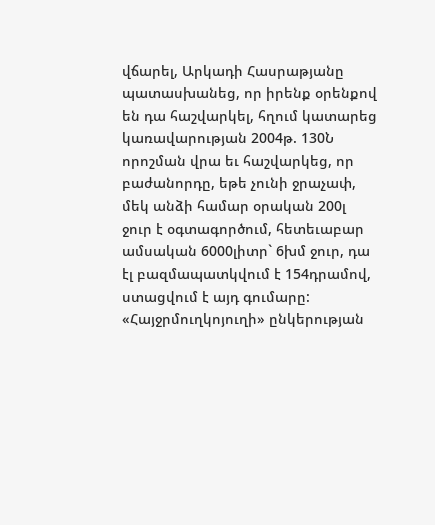վճարել, Արկադի Հասրաթյանը պատասխանեց, որ իրենք օրենքով են դա հաշվարկել, հղում կատարեց կառավարության 2004թ. 130Ն որոշման վրա եւ հաշվարկեց, որ բաժանորդը, եթե չունի ջրաչափ, մեկ անձի համար օրական 200լ ջուր է օգտագործում, հետեւաբար ամսական 6000լիտր` 6խմ ջուր, դա էլ բազմապատկվում է 154դրամով, ստացվում է այդ գումարը: «Հայջրմուղկոյուղի» ընկերության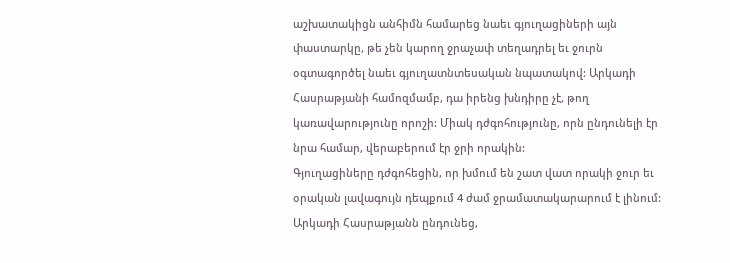աշխատակիցն անհիմն համարեց նաեւ գյուղացիների այն փաստարկը, թե չեն կարող ջրաչափ տեղադրել եւ ջուրն օգտագործել նաեւ գյուղատնտեսական նպատակով: Արկադի Հասրաթյանի համոզմամբ, դա իրենց խնդիրը չէ, թող կառավարությունը որոշի: Միակ դժգոհությունը, որն ընդունելի էր նրա համար, վերաբերում էր ջրի որակին:
Գյուղացիները դժգոհեցին, որ խմում են շատ վատ որակի ջուր եւ օրական լավագույն դեպքում 4 ժամ ջրամատակարարում է լինում: Արկադի Հասրաթյանն ընդունեց,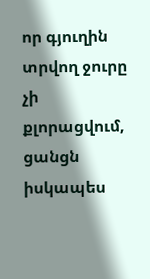որ գյուղին տրվող ջուրը չի քլորացվում, ցանցն իսկապես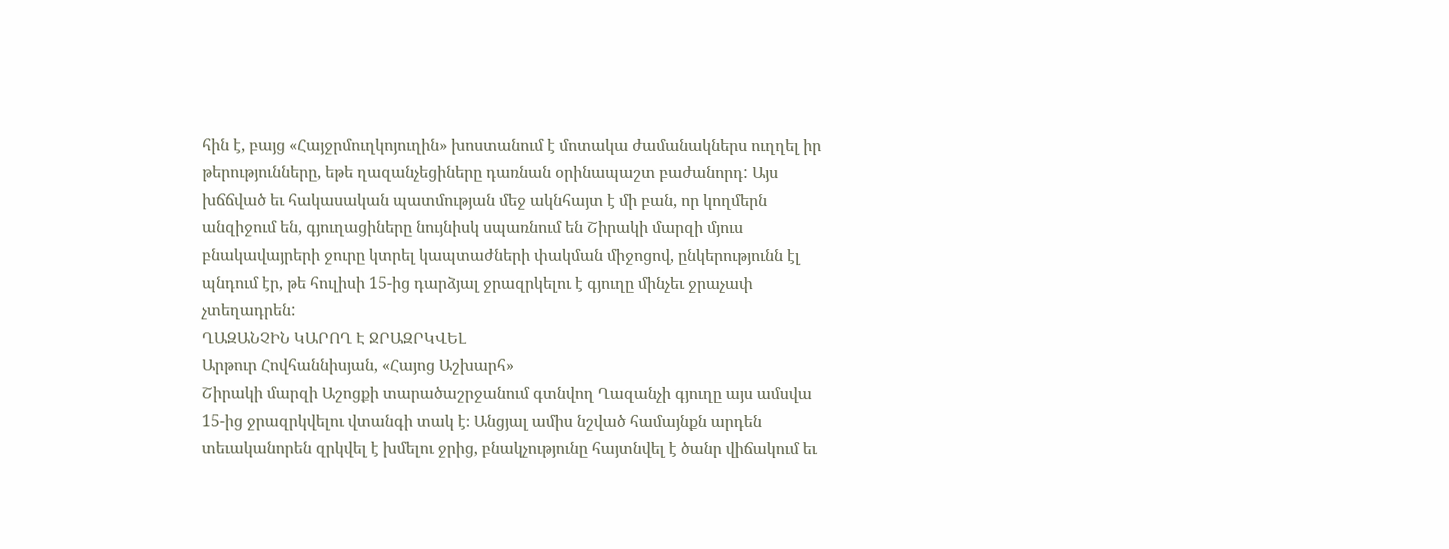հին է, բայց «Հայջրմուղկոյուղին» խոստանում է մոտակա ժամանակներս ուղղել իր թերությունները, եթե ղազանչեցիները դառնան օրինապաշտ բաժանորդ: Այս խճճված եւ հակասական պատմության մեջ ակնհայտ է մի բան, որ կողմերն անզիջում են, գյուղացիները նույնիսկ սպառնում են Շիրակի մարզի մյուս բնակավայրերի ջուրը կտրել կապտաժների փակման միջոցով, ընկերությունն էլ պնդում էր, թե հուլիսի 15-ից դարձյալ ջրազրկելու է գյուղը մինչեւ ջրաչափ չտեղադրեն:
ՂԱԶԱՆՉԻՆ ԿԱՐՈՂ Է ՋՐԱԶՐԿՎԵԼ
Արթուր Հովհաննիսյան, «Հայոց Աշխարհ»
Շիրակի մարզի Աշոցքի տարածաշրջանում գտնվող Ղազանչի գյուղը այս ամսվա 15-ից ջրազրկվելու վտանգի տակ է։ Անցյալ ամիս նշված համայնքն արդեն տեւականորեն զրկվել է խմելու ջրից, բնակչությունը հայտնվել է ծանր վիճակում եւ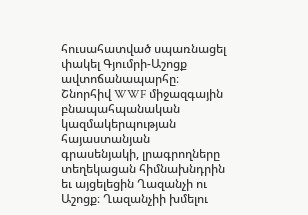հուսահատված սպառնացել փակել Գյումրի-Աշոցք ավտոճանապարհը։
Շնորհիվ WWF միջազգային բնապահպանական կազմակերպության հայաստանյան գրասենյակի, լրագրողները տեղեկացան հիմնախնդրին եւ այցելեցին Ղազանչի ու Աշոցք։ Ղազանչիի խմելու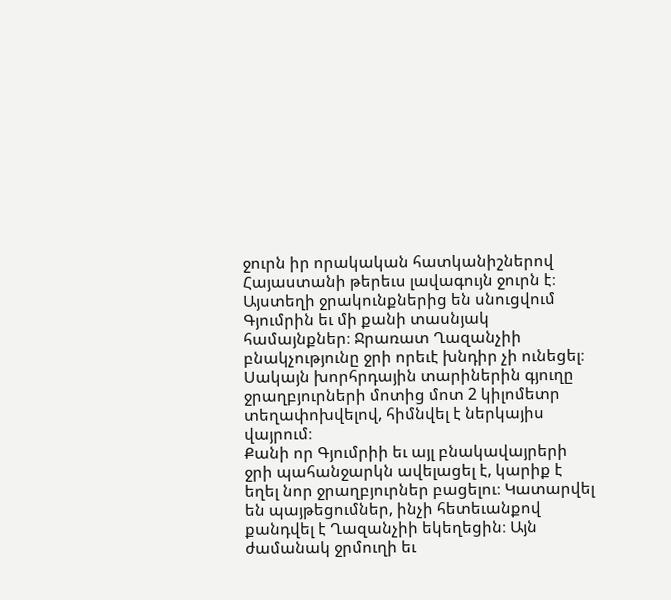ջուրն իր որակական հատկանիշներով Հայաստանի թերեւս լավագույն ջուրն է։ Այստեղի ջրակունքներից են սնուցվում Գյումրին եւ մի քանի տասնյակ համայնքներ։ Ջրառատ Ղազանչիի բնակչությունը ջրի որեւէ խնդիր չի ունեցել։ Սակայն խորհրդային տարիներին գյուղը ջրաղբյուրների մոտից մոտ 2 կիլոմետր տեղափոխվելով, հիմնվել է ներկայիս վայրում։
Քանի որ Գյումրիի եւ այլ բնակավայրերի ջրի պահանջարկն ավելացել է, կարիք է եղել նոր ջրաղբյուրներ բացելու։ Կատարվել են պայթեցումներ, ինչի հետեւանքով քանդվել է Ղազանչիի եկեղեցին։ Այն ժամանակ ջրմուղի եւ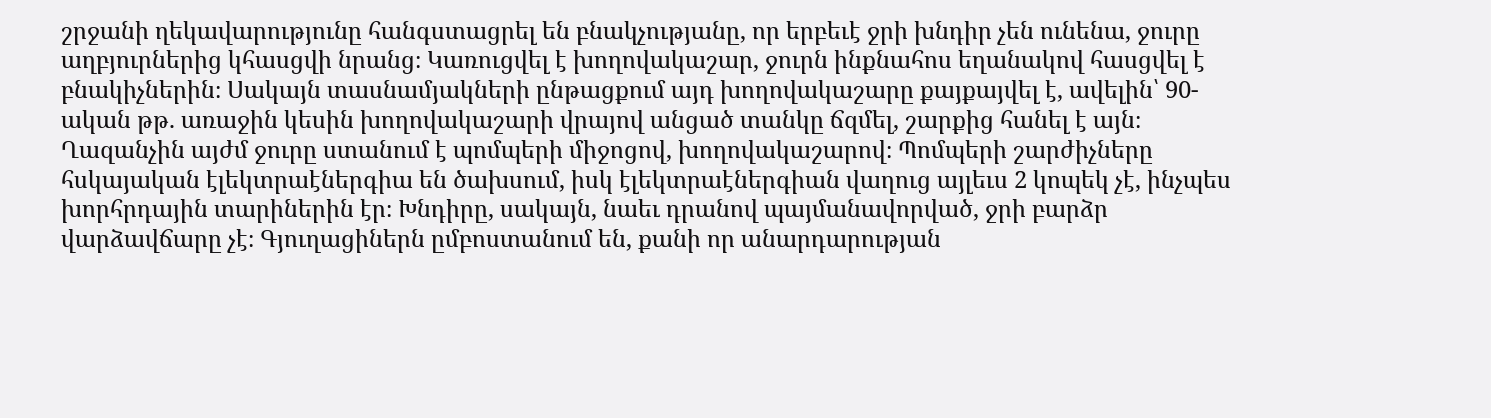շրջանի ղեկավարությունը հանգստացրել են բնակչությանը, որ երբեւէ ջրի խնդիր չեն ունենա, ջուրը աղբյուրներից կհասցվի նրանց։ Կառուցվել է խողովակաշար, ջուրն ինքնահոս եղանակով հասցվել է բնակիչներին։ Սակայն տասնամյակների ընթացքում այդ խողովակաշարը քայքայվել է, ավելին՝ 90-ական թթ. առաջին կեսին խողովակաշարի վրայով անցած տանկը ճզմել, շարքից հանել է այն։
Ղազանչին այժմ ջուրը ստանում է պոմպերի միջոցով, խողովակաշարով։ Պոմպերի շարժիչները հսկայական էլեկտրաէներգիա են ծախսում, իսկ էլեկտրաէներգիան վաղուց այլեւս 2 կոպեկ չէ, ինչպես խորհրդային տարիներին էր։ Խնդիրը, սակայն, նաեւ դրանով պայմանավորված, ջրի բարձր վարձավճարը չէ։ Գյուղացիներն ըմբոստանում են, քանի որ անարդարության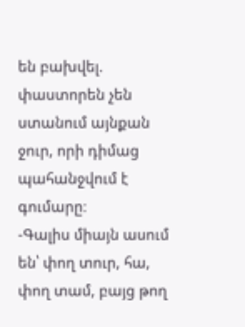են բախվել. փաստորեն չեն ստանում այնքան ջուր, որի դիմաց պահանջվում է գումարը։
-Գալիս միայն ասում են՝ փող տուր, հա, փող տամ, բայց թող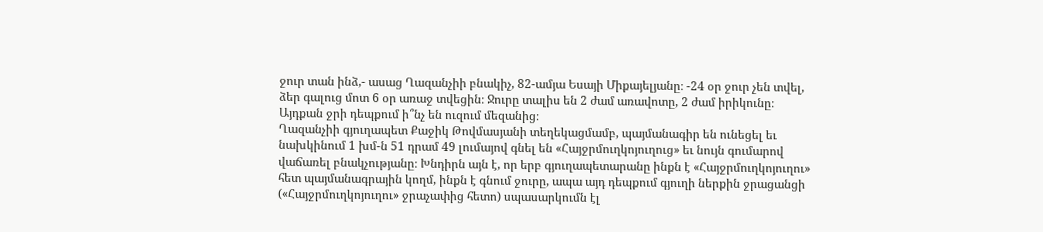ջուր տան ինձ,- ասաց Ղազանչիի բնակիչ, 82-ամյա Եսայի Միքայելյանը։ -24 օր ջուր չեն տվել, ձեր գալուց մոտ 6 օր առաջ տվեցին։ Ջուրը տալիս են 2 ժամ առավոտը, 2 ժամ իրիկունը։ Այդքան ջրի դեպքում ի՞նչ են ուզում մեզանից։
Ղազանչիի գյուղապետ Քաջիկ Թովմասյանի տեղեկացմամբ, պայմանագիր են ունեցել եւ նախկինում 1 խմ-ն 51 դրամ 49 լումայով գնել են «Հայջրմուղկոյուղուց» եւ նույն գումարով վաճառել բնակչությանը։ Խնդիրն այն է, որ երբ գյուղապետարանը ինքն է «Հայջրմուղկոյուղու» հետ պայմանագրային կողմ, ինքն է գնում ջուրը, ապա այդ դեպքում գյուղի ներքին ջրացանցի («Հայջրմուղկոյուղու» ջրաչափից հետո) սպասարկումն էլ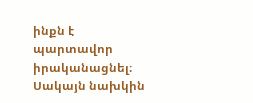ինքն է պարտավոր իրականացնել։ Սակայն նախկին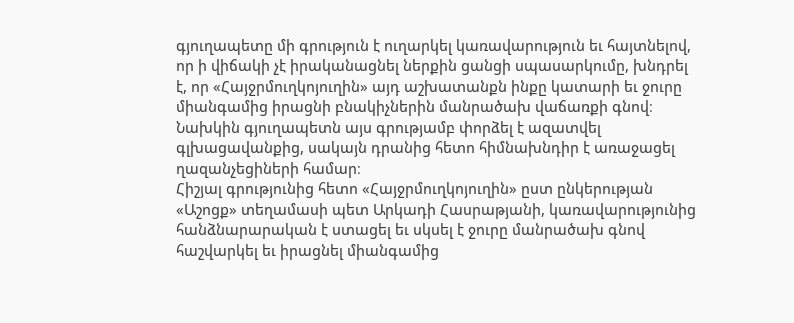գյուղապետը մի գրություն է ուղարկել կառավարություն եւ հայտնելով, որ ի վիճակի չէ իրականացնել ներքին ցանցի սպասարկումը, խնդրել է, որ «Հայջրմուղկոյուղին» այդ աշխատանքն ինքը կատարի եւ ջուրը միանգամից իրացնի բնակիչներին մանրածախ վաճառքի գնով։ Նախկին գյուղապետն այս գրությամբ փորձել է ազատվել գլխացավանքից, սակայն դրանից հետո հիմնախնդիր է առաջացել ղազանչեցիների համար։
Հիշյալ գրությունից հետո «Հայջրմուղկոյուղին» ըստ ընկերության «Աշոցք» տեղամասի պետ Արկադի Հասրաթյանի, կառավարությունից հանձնարարական է ստացել եւ սկսել է ջուրը մանրածախ գնով հաշվարկել եւ իրացնել միանգամից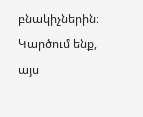բնակիչներին։ Կարծում ենք, այս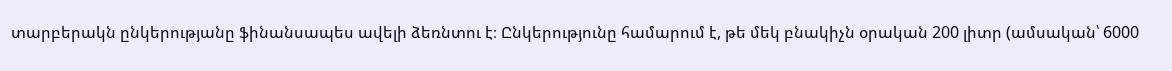տարբերակն ընկերությանը ֆինանսապես ավելի ձեռնտու է։ Ընկերությունը համարում է, թե մեկ բնակիչն օրական 200 լիտր (ամսական՝ 6000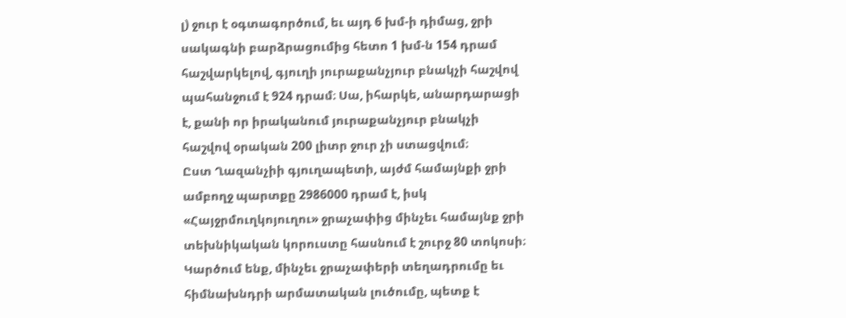լ) ջուր է օգտագործում, եւ այդ 6 խմ-ի դիմաց, ջրի սակագնի բարձրացումից հետո 1 խմ-ն 154 դրամ հաշվարկելով, գյուղի յուրաքանչյուր բնակչի հաշվով պահանջում է 924 դրամ։ Սա, իհարկե, անարդարացի է, քանի որ իրականում յուրաքանչյուր բնակչի հաշվով օրական 200 լիտր ջուր չի ստացվում։
Ըստ Ղազանչիի գյուղապետի, այժմ համայնքի ջրի ամբողջ պարտքը 2986000 դրամ է, իսկ «Հայջրմուղկոյուղու» ջրաչափից մինչեւ համայնք ջրի տեխնիկական կորուստը հասնում է շուրջ 80 տոկոսի։
Կարծում ենք, մինչեւ ջրաչափերի տեղադրումը եւ հիմնախնդրի արմատական լուծումը, պետք է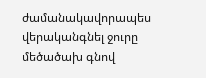ժամանակավորապես վերականգնել ջուրը մեծածախ գնով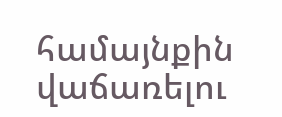համայնքին վաճառելու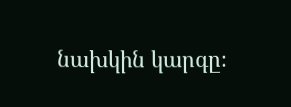նախկին կարգը։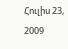Հուլիս 23, 2009